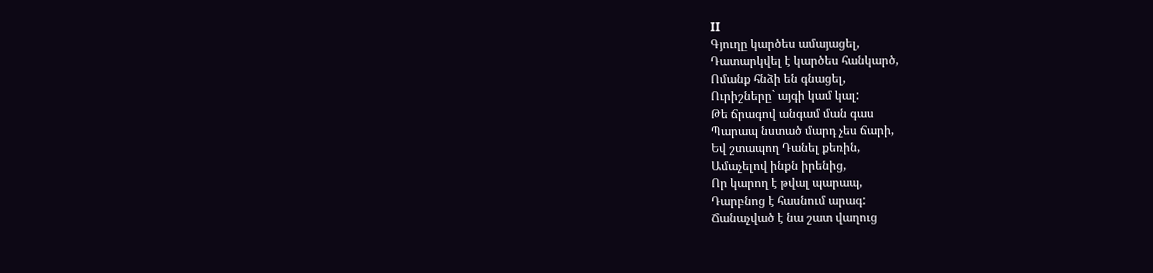II
Գյուղը կարծես ամայացել,
Դատարկվել է կարծես հանկարծ,
Ոմանք հնձի են գնացել,
Ուրիշները` այգի կամ կալ:
Թե ճրագով անգամ ման գաս
Պարապ նստած մարդ չես ճարի,
Եվ շտապող Դանել քեռին,
Ամաչելով ինքն իրենից,
Որ կարող է թվալ պարապ,
Դարբնոց է հասնում արագ:
Ճանաչված է նա շատ վաղուց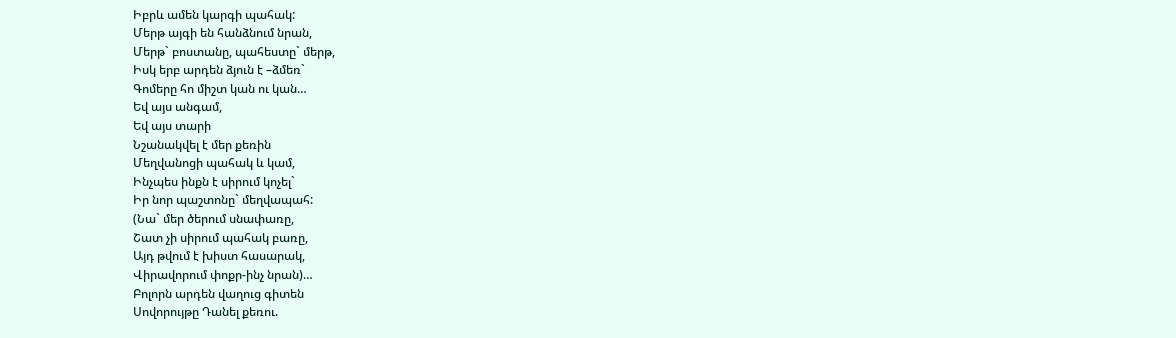Իբրև ամեն կարգի պահակ:
Մերթ այգի են հանձնում նրան,
Մերթ` բոստանը, պահեստը` մերթ,
Իսկ երբ արդեն ձյուն է –ձմեռ`
Գոմերը հո միշտ կան ու կան…
Եվ այս անգամ,
Եվ այս տարի
Նշանակվել է մեր քեռին
Մեղվանոցի պահակ և կամ,
Ինչպես ինքն է սիրում կոչել`
Իր նոր պաշտոնը` մեղվապահ:
(Նա` մեր ծերում սնափառը,
Շատ չի սիրում պահակ բառը,
Այդ թվում է խիստ հասարակ,
Վիրավորում փոքր-ինչ նրան)…
Բոլորն արդեն վաղուց գիտեն
Սովորույթը Դանել քեռու.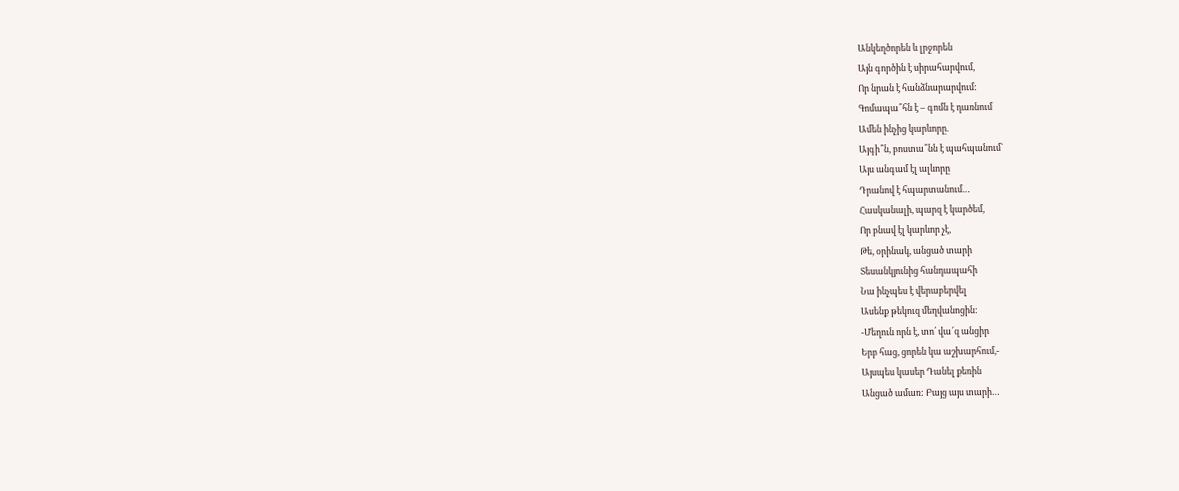Անկեղծորեն և լրջորեն
Այն գործին է սիրահարվում,
Որ նրան է հանձնարարվում:
Գոմապա՞հն է – գոմն է դառնում
Ամեն ինչից կարևորը.
Այգի՞ն, բոստա՞նն է պահպանում`
Այս անգամ էլ ալևորը
Դրանով է հպարտանում…
Հասկանալի, պարզ է կարծեմ,
Որ բնավ էլ կարևոր չէ,
Թե, օրինակ, անցած տարի
Տեսանկյունից հանդապահի
Նա ինչպես է վերաբերվել
Ասենք թեկուզ մեղվանոցին:
-Մեղուն որն է, տո՛ վա՜զ անցիր
Երբ հաց, ցորեն կա աշխարհում,-
Այսպես կասեր Դանել քեռին
Անցած ամառ: Բայց այս տարի…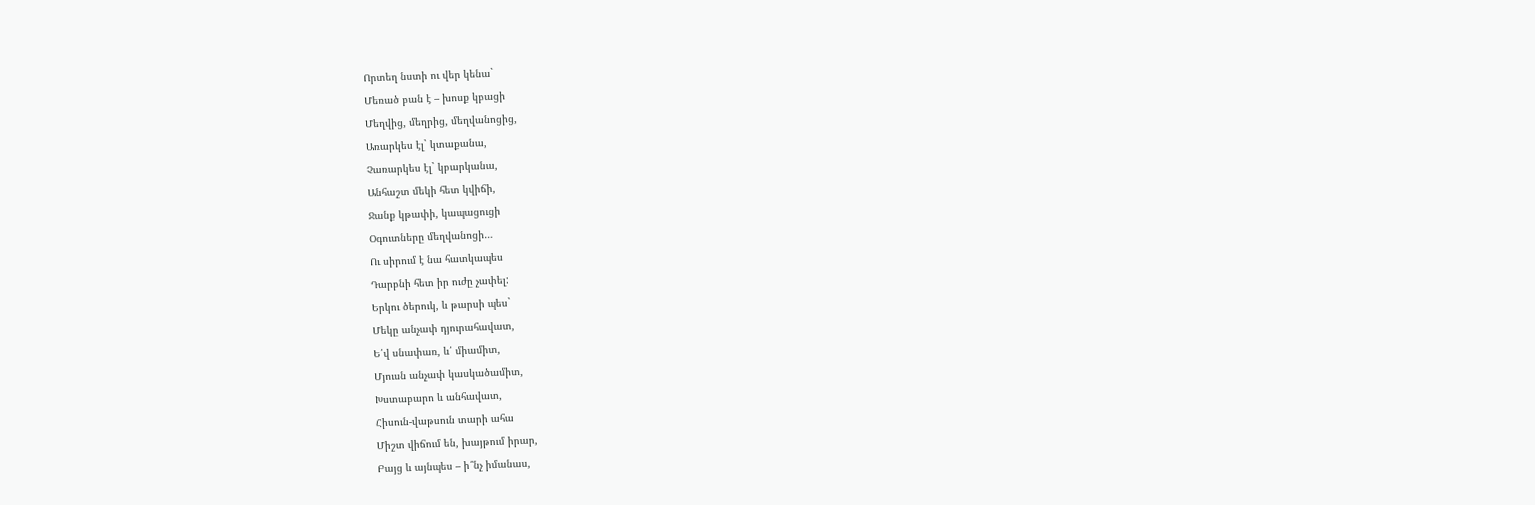Որտեղ նստի ու վեր կենա`
Մեռած բան է – խոսք կբացի
Մեղվից, մեղրից, մեղվանոցից,
Առարկես էլ` կտաքանա,
Չառարկես էլ` կբարկանա,
Անհաշտ մեկի հետ կվիճի,
Ջանք կթափի, կապացուցի
Օգուտները մեղվանոցի…
Ու սիրում է նա հատկապես
Դարբնի հետ իր ուժը չափել:
Երկու ծերուկ, և թարսի պես`
Մեկը անչափ դյուրահավատ,
Ե՛վ սնափառ, և՛ միամիտ,
Մյուսն անչափ կասկածամիտ,
Խստաբարո և անհավատ,
Հիսուն-վաթսուն տարի ահա
Միշտ վիճում են, խայթում իրար,
Բայց և այնպես – ի՞նչ իմանաս,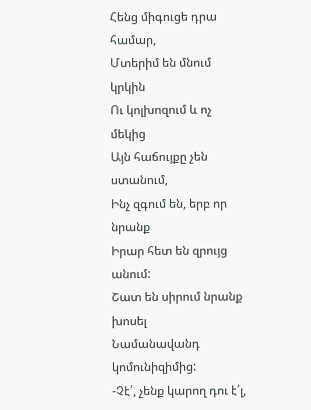Հենց միգուցե դրա համար,
Մտերիմ են մնում կրկին
Ու կոլխոզում և ոչ մեկից
Այն հաճույքը չեն ստանում,
Ինչ զգում են, երբ որ նրանք
Իրար հետ են զրույց անում:
Շատ են սիրում նրանք խոսել
Նամանավանդ կոմունիզիմից:
-Չէ՛, չենք կարող դու է՛լ,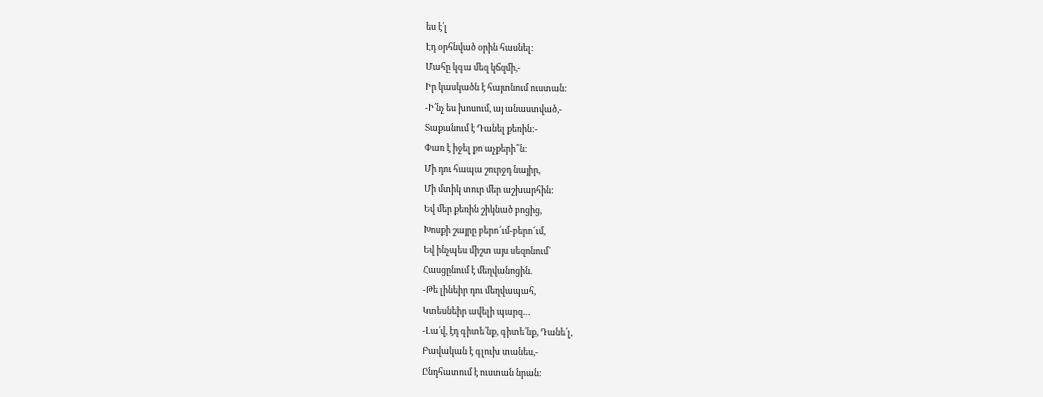ես է՛լ
Էդ օրհնված օրին հասնել:
Մահը կգա մեզ կճզմի,-
Իր կասկածն է հայտնում ուստան:
-Ի՛նչ ես խոսում, այ անաստված,-
Տաքանում է Դանել քեռին:-
Փառ է իջել քո աչքերի՞ն:
Մի դու հապա շուրջդ նայիր,
Մի մտիկ տուր մեր աշխարհին:
Եվ մեր քեռին շիկնած բոցից,
Խոսքի շայրը բերո՜ւմ-բերո՜ւմ,
Եվ ինչպես միշտ այս սեզոնում`
Հասցընում է մեղվանոցին.
-Թե լինեիր դու մեղվապահ,
Կտեսնեիր ավելի պարզ…
-Լա՛վ, էդ գիտե՛նք, գիտե՛նք, Դանե՛լ,
Բավական է գլուխ տանես,-
Ընդհատում է ուստան նրան: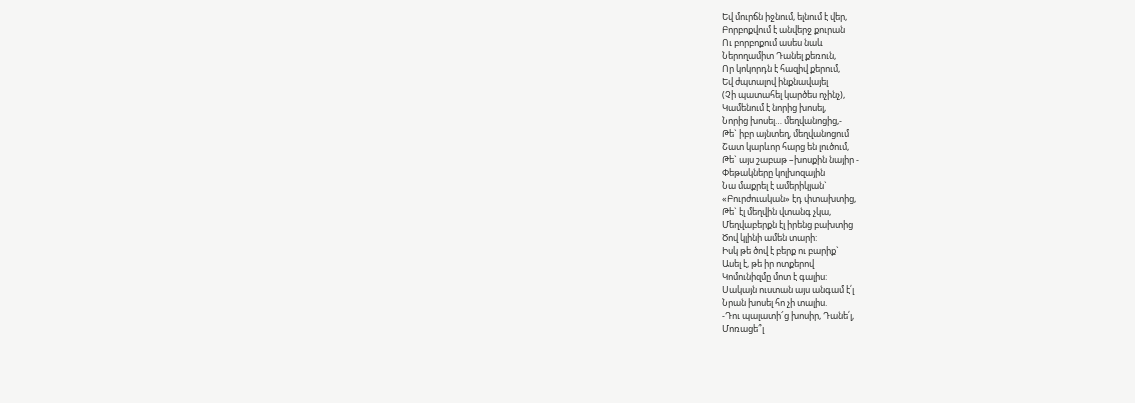Եվ մուրճն իջնում, ելնում է վեր,
Բորբոքվում է անվերջ քուրան
Ու բորբոքում ասես նաև
Ներողամիտ Դանել քեռուն,
Որ կոկորդն է հազիվ քերում,
Եվ ժպտալով ինքնավայել
(Չի պատահել կարծես ոչինչ),
Կամենում է նորից խոսել,
Նորից խոսել… մեղվանոցից,-
Թե` իբր այնտեղ, մեղվանոցում
Շատ կարևոր հարց են լուծում,
Թե` այս շաբաթ –խոսքին նայիր -
Փեթակները կոլխոզային
Նա մաքրել է ամերիկյան`
«Բուրժուական» էդ փտախտից,
Թե` էլ մեղվին վտանգ չկա,
Մեղվաբերքն էլ իրենց բախտից
Ծով կլինի ամեն տարի:
Իսկ թե ծով է բերք ու բարիք`
Ասել է, թե իր ոտքերով
Կոմունիզմը մոտ է գալիս:
Սակայն ուստան այս անգամ է՛լ
Նրան խոսել հո չի տալիս.
-Դու պալատի՜ց խոսիր, Դանե՛լ,
Մոռացե՞լ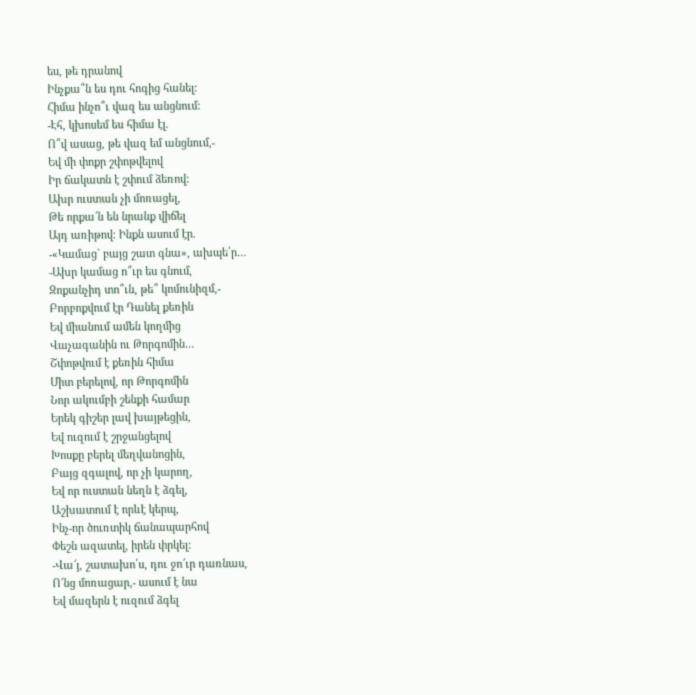ես, թե դրանով
Ինչքա՞ն ես դու հոգից հանել:
Հիմա ինչո՞ւ վազ ես անցնում:
-Էհ, կխոսեմ ես հիմա էլ.
Ո՞վ ասաց, թե վազ եմ անցնում,-
Եվ մի փոքր շփոթվելով
Իր ճակատն է շփում ձեռով:
Ախր ուստան չի մոռացել,
Թե որքա՜ն են նրանք վիճել
Այդ առիթով: Ինքն ասում էր.
-«Կամաց` բայց շատ գնա», ախպե՛ր…
-Ախր կամաց ո՞ւր ես գնում,
Զոքանչիդ տո՞ւն, թե՞ կոմունիզմ,-
Բորբոքվում էր Դանել քեռին
Եվ միանում ամեն կողմից
Վաչագանին ու Թորգոմին…
Շփոթվում է քեռին հիմա
Միտ բերելով, որ Թորգոմին
Նոր ակումբի շենքի համար
Երեկ գիշեր լավ խայթեցին,
Եվ ուզում է շրջանցելով
Խոսքը բերել մեղվանոցին,
Բայց զգալով, որ չի կարող,
Եվ որ ուստան նեղն է ձգել,
Աշխատում է որևէ կերպ,
Ինչ-որ ծուռտիկ ճանապարհով
Փեշն ազատել, իրեն փրկել:
-Վա՜յ, շատախո՛ս, դու ջո՜ւր դառնաս,
Ո՜նց մոռացար,- ասում է նա
Եվ մազերն է ուզում ձգել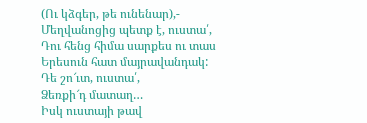(Ու կձգեր, թե ունենար),-
Մեղվանոցից պետք է, ուստա՛,
Դու հենց հիմա սարքես ու տաս
Երեսուն հատ մայրավանդակ:
Դե շո՜ւտ, ուստա՛,
Ձեռքի՜դ մատաղ…
Իսկ ուստայի թավ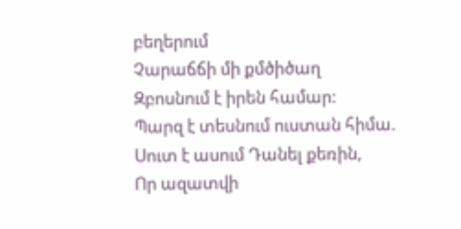բեղերում
Չարաճճի մի քմծիծաղ
Զբոսնում է իրեն համար:
Պարզ է տեսնում ուստան հիմա.
Սուտ է ասում Դանել քեռին,
Որ ազատվի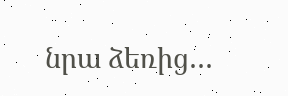նրա ձեռից…